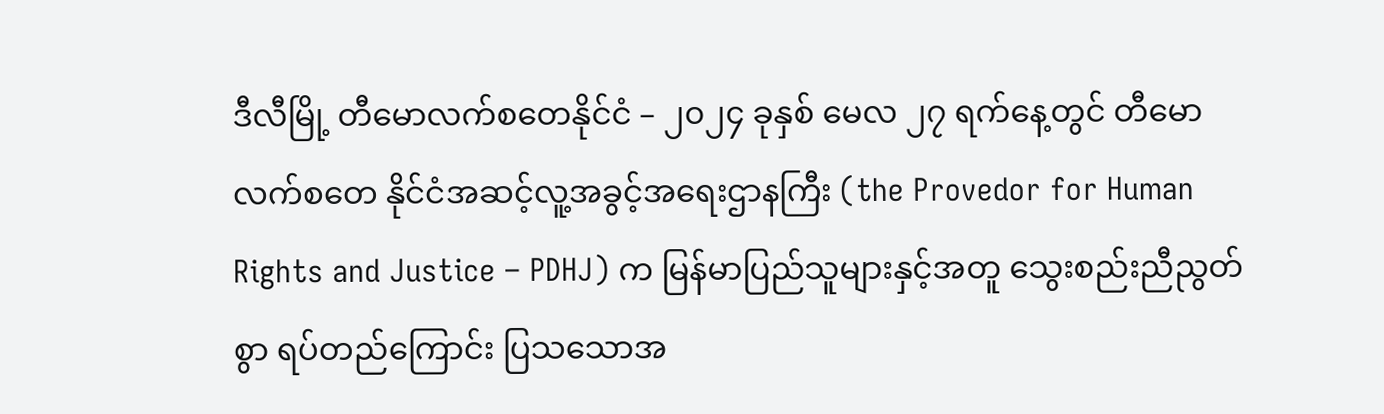ဒီလီမြို့ တီမောလက်စတေနိုင်ငံ – ၂၀၂၄ ခုနှစ် မေလ ၂၇ ရက်နေ့တွင် တီမောလက်စတေ နိုင်ငံအဆင့်လူ့အခွင့်အရေးဌာနကြီး (the Provedor for Human Rights and Justice – PDHJ) က မြန်မာပြည်သူများနှင့်အတူ သွေးစည်းညီညွတ်စွာ ရပ်တည်ကြောင်း ပြသသောအ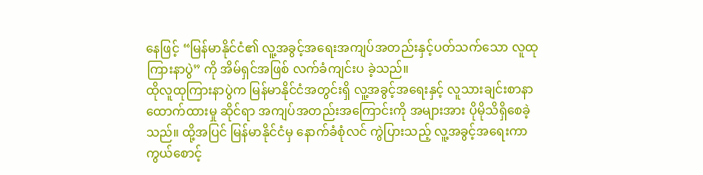နေဖြင့် “မြန်မာနိုင်ငံ၏ လူ့အခွင့်အရေးအကျပ်အတည်းနှင့်ပတ်သက်သော လူထုကြားနာပွဲ” ကို အိမ်ရှင်အဖြစ် လက်ခံကျင်းပ ခဲ့သည်။
ထိုလူထုကြားနာပွဲက မြန်မာနိုင်ငံအတွင်းရှိ လူ့အခွင့်အရေးနှင့် လူသားချင်းစာနာထောက်ထားမှု ဆိုင်ရာ အကျပ်အတည်းအကြောင်းကို အများအား ပိုမိုသိရှိစေခဲ့သည်။ ထို့အပြင် မြန်မာနိုင်ငံမှ နောက်ခံစုံလင် ကွဲပြားသည့် လူ့အခွင့်အရေးကာကွယ်စောင့်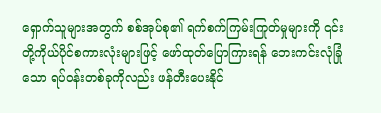ရှောက်သူများအတွက် စစ်အုပ်စု၏ ရက်စက်ကြမ်းကြုတ်မှုများကို ၎င်းတို့ကိုယ်ပိုင်စကားလုံးများဖြင့် ဖော်ထုတ်ပြောကြားရန် ဘေးကင်းလုံခြုံသော ရပ်ဝန်းတစ်ခုကိုလည်း ဖန်တီးပေးနိုင်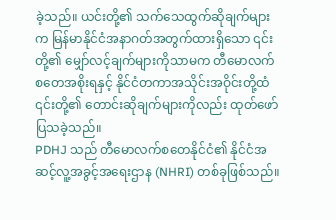ခဲ့သည်။ ယင်းတို့၏ သက်သေထွက်ဆိုချက်များက မြန်မာနိုင်ငံအနာဂတ်အတွက်ထားရှိသော ၎င်းတို့၏ မျှော်လင့်ချက်များကိုသာမက တီမောလက်စတေအစိုးရနှင့် နိုင်ငံတကာအသိုင်းအဝိုင်းတို့ထံ ၎င်းတို့၏ တောင်းဆိုချက်များကိုလည်း ထုတ်ဖော်ပြသခဲ့သည်။
PDHJ သည် တီမောလက်စတေနိုင်ငံ၏ နိုင်ငံအဆင့်လူ့အခွင့်အရေးဌာန (NHRI) တစ်ခုဖြစ်သည်။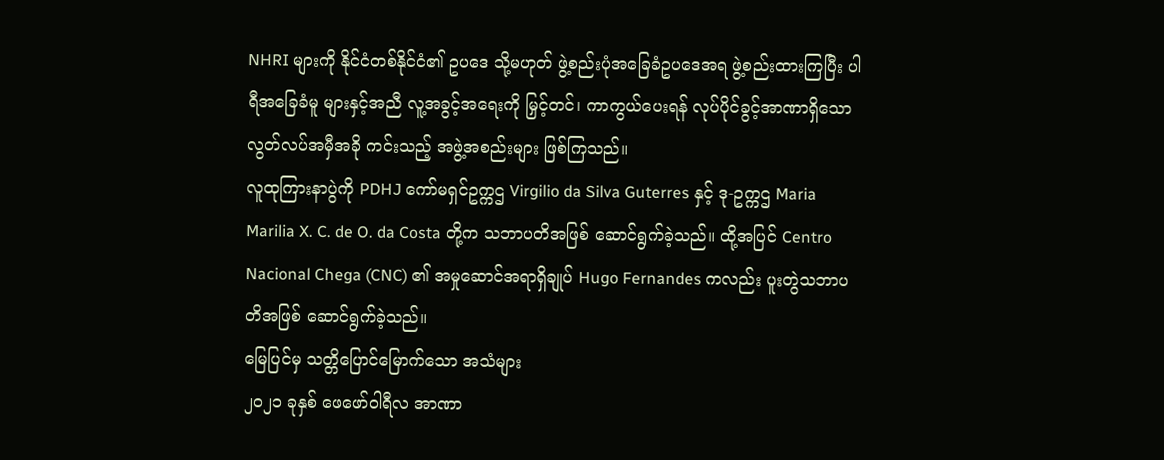NHRI များကို နိုင်ငံတစ်နိုင်ငံ၏ ဥပဒေ သို့မဟုတ် ဖွဲ့စည်းပုံအခြေခံဥပဒေအရ ဖွဲ့စည်းထားကြပြီး ပါရီအခြေခံမူ များနှင့်အညီ လူ့အခွင့်အရေးကို မြှင့်တင်၊ ကာကွယ်ပေးရန် လုပ်ပိုင်ခွင့်အာဏာရှိသော လွတ်လပ်အမှီအခို ကင်းသည့် အဖွဲ့အစည်းများ ဖြစ်ကြသည်။
လူထုကြားနာပွဲကို PDHJ ကော်မရှင်ဥက္ကဌ Virgilio da Silva Guterres နှင့် ဒု-ဥက္ကဌ Maria Marilia X. C. de O. da Costa တို့က သဘာပတိအဖြစ် ဆောင်ရွက်ခဲ့သည်။ ထို့အပြင် Centro Nacional Chega (CNC) ၏ အမှုဆောင်အရာရှိချုပ် Hugo Fernandes ကလည်း ပူးတွဲသဘာပတိအဖြစ် ဆောင်ရွက်ခဲ့သည်။
မြေပြင်မှ သတ္တိပြောင်မြောက်သော အသံများ
၂၀၂၁ ခုနှစ် ဖေဖော်ဝါရီလ အာဏာ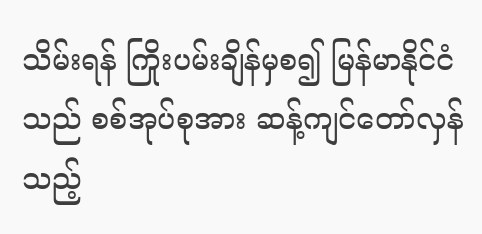သိမ်းရန် ကြိုးပမ်းချိန်မှစ၍ မြန်မာနိုင်ငံသည် စစ်အုပ်စုအား ဆန့်ကျင်တော်လှန်သည့်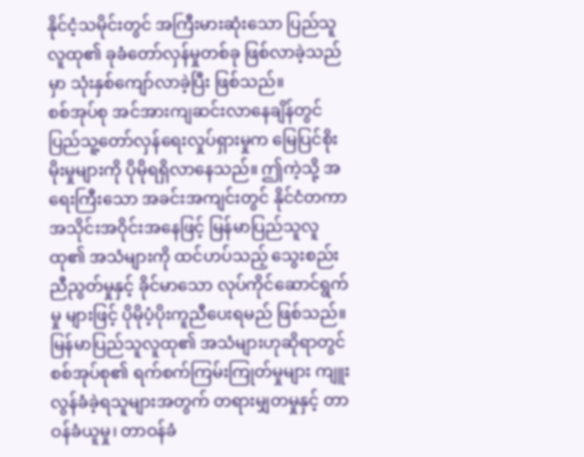နိုင်ငံ့သမိုင်းတွင် အကြီးမားဆုံးသော ပြည်သူလူထု၏ ခုခံတော်လှန်မှုတစ်ခု ဖြစ်လာခဲ့သည်မှာ သုံးနှစ်ကျော်လာခဲ့ပြီး ဖြစ်သည်။
စစ်အုပ်စု အင်အားကျဆင်းလာနေချိန်တွင် ပြည်သူ့တော်လှန်ရေးလှုပ်ရှားမှုက မြေပြင်စိုးမိုးမှုများကို ပိုမိုရရှိလာနေသည်။ ဤကဲ့သို့ အရေးကြီးသော အခင်းအကျင်းတွင် နိုင်ငံတကာအသိုင်းအဝိုင်းအနေဖြင့် မြန်မာပြည်သူလူထု၏ အသံများကို ထင်ဟပ်သည့် သွေးစည်းညီညွတ်မှုနှင့် ခိုင်မာသော လုပ်ကိုင်ဆောင်ရွက်မှု များဖြင့် ပိုမိုပံ့ပိုးကူညီပေးရမည် ဖြစ်သည်။ မြန်မာပြည်သူလူထု၏ အသံများဟုဆိုရာတွင် စစ်အုပ်စု၏ ရက်စက်ကြမ်းကြုတ်မှုများ ကျူးလွန်ခံခဲ့ရသူများအတွက် တရားမျှတမှုနှင့် တာဝန်ခံယူမှု၊ တာဝန်ခံ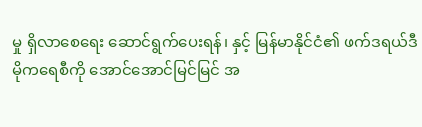မှု ရှိလာစေရေး ဆောင်ရွက်ပေးရန်၊ နှင့် မြန်မာနိုင်ငံ၏ ဖက်ဒရယ်ဒီမိုကရေစီကို အောင်အောင်မြင်မြင် အ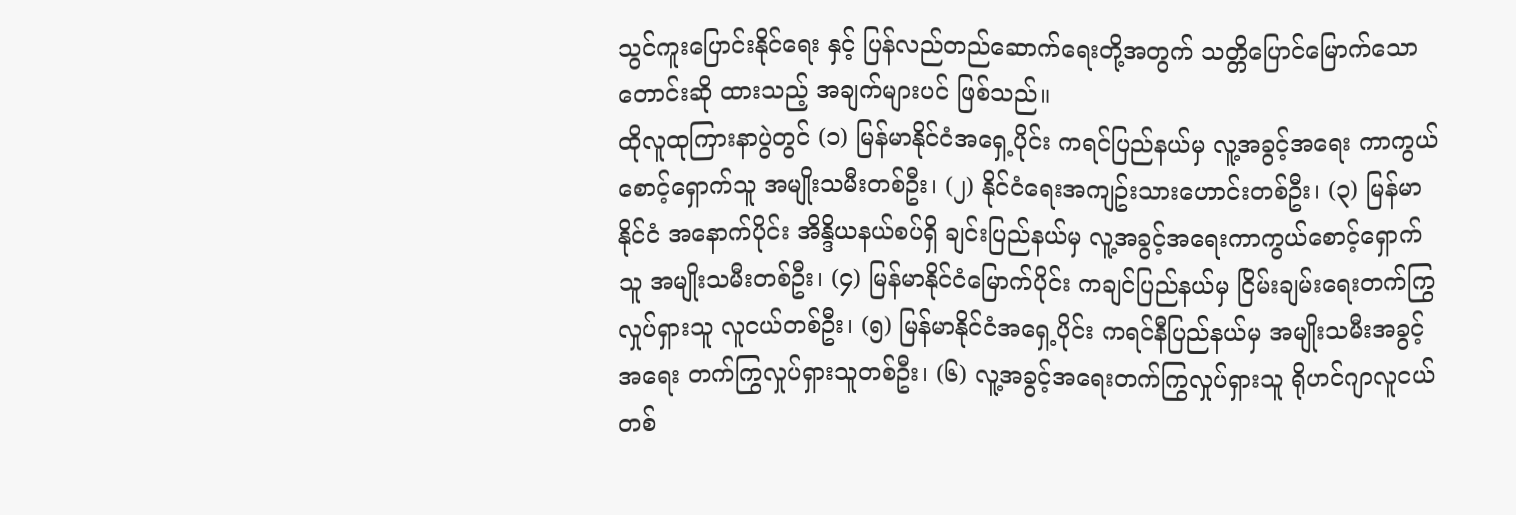သွင်ကူးပြောင်းနိုင်ရေး နှင့် ပြန်လည်တည်ဆောက်ရေးတို့အတွက် သတ္တိပြောင်မြောက်သော တောင်းဆို ထားသည့် အချက်များပင် ဖြစ်သည်။
ထိုလူထုကြားနာပွဲတွင် (၁) မြန်မာနိုင်ငံအရှေ့ပိုင်း ကရင်ပြည်နယ်မှ လူ့အခွင့်အရေး ကာကွယ်စောင့်ရှောက်သူ အမျိုးသမီးတစ်ဦး၊ (၂) နိုင်ငံရေးအကျဥ်းသားဟောင်းတစ်ဦး၊ (၃) မြန်မာနိုင်ငံ အနောက်ပိုင်း အိန္ဒိယနယ်စပ်ရှိ ချင်းပြည်နယ်မှ လူ့အခွင့်အရေးကာကွယ်စောင့်ရှောက်သူ အမျိုးသမီးတစ်ဦး၊ (၄) မြန်မာနိုင်ငံမြောက်ပိုင်း ကချင်ပြည်နယ်မှ ငြိမ်းချမ်းရေးတက်ကြွလှုပ်ရှားသူ လူငယ်တစ်ဦး၊ (၅) မြန်မာနိုင်ငံအရှေ့ပိုင်း ကရင်နီပြည်နယ်မှ အမျိုးသမီးအခွင့်အရေး တက်ကြွလှုပ်ရှားသူတစ်ဦး၊ (၆) လူ့အခွင့်အရေးတက်ကြွလှုပ်ရှားသူ ရိုဟင်ဂျာလူငယ်တစ်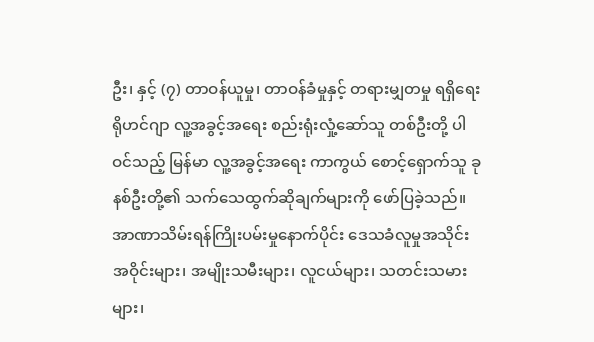ဦး၊ နှင့် (၇) တာဝန်ယူမှု၊ တာဝန်ခံမှုနှင့် တရားမျှတမှု ရရှိရေး ရိုဟင်ဂျာ လူ့အခွင့်အရေး စည်းရုံးလှုံ့ဆော်သူ တစ်ဦးတို့ ပါဝင်သည့် မြန်မာ လူ့အခွင့်အရေး ကာကွယ် စောင့်ရှောက်သူ ခုနစ်ဦးတို့၏ သက်သေထွက်ဆိုချက်များကို ဖော်ပြခဲ့သည်။
အာဏာသိမ်းရန်ကြိုးပမ်းမှုနောက်ပိုင်း ဒေသခံလူမှုအသိုင်းအဝိုင်းများ၊ အမျိုးသမီးများ၊ လူငယ်များ၊ သတင်းသမားများ၊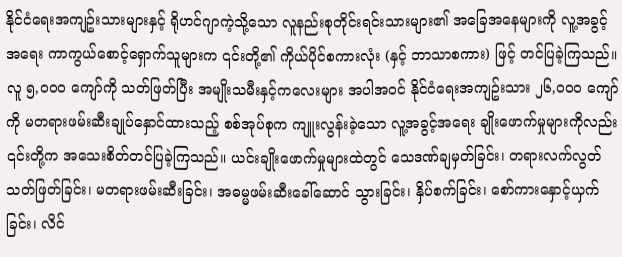နိုင်ငံရေးအကျဥ်းသားများနှင့် ရိုဟင်ဂျာကဲ့သို့သော လူနည်းစုတိုင်းရင်းသားများ၏ အခြေအနေများကို လူ့အခွင့်အရေး ကာကွယ်စောင့်ရှောက်သူများက ၎င်းတို့၏ ကိုယ်ပိုင်စကားလုံး (နှင့် ဘာသာစကား) ဖြင့် တင်ပြခဲ့ကြသည်။
လူ ၅,၀၀၀ ကျော်ကို သတ်ဖြတ်ပြီး အမျိုးသမီးနှင့်ကလေးများ အပါအဝင် နိုင်ငံရေးအကျဥ်းသား ၂၆,၀၀၀ ကျော်ကို မတရားဖမ်းဆီးချုပ်နှောင်ထားသည့် စစ်အုပ်စုက ကျူးလွန်းခဲ့သော လူ့အခွင့်အရေး ချိုးဖောက်မှုများကိုလည်း ၎င်းတို့က အသေးစိတ်တင်ပြခဲ့ကြသည်။ ယင်းချိုးဖောက်မှုများထဲတွင် သေဒဏ်ချမှတ်ခြင်း၊ တရားလက်လွတ်သတ်ဖြတ်ခြင်း၊ မတရားဖမ်းဆီးခြင်း၊ အဓမ္မဖမ်းဆီးခေါ်ဆောင် သွားခြင်း၊ နှိပ်စက်ခြင်း၊ စော်ကားနှောင့်ယှက်ခြင်း၊ လိင်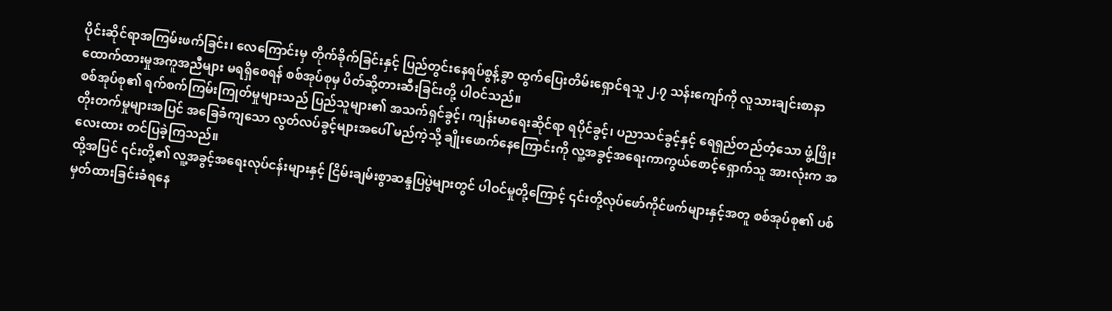ပိုင်းဆိုင်ရာအကြမ်းဖက်ခြင်း၊ လေကြောင်းမှ တိုက်ခိုက်ခြင်းနှင့် ပြည်တွင်းနေရပ်စွန့်ခွာ ထွက်ပြေးတိမ်းရှောင်ရသူ ၂.၇ သန်းကျော်ကို လူသားချင်းစာနာ ထောက်ထားမှုအကူအညီများ မရရှိစေရန် စစ်အုပ်စုမှ ပိတ်ဆို့တားဆီးခြင်းတို့ ပါဝင်သည်။
စစ်အုပ်စု၏ ရက်စက်ကြမ်းကြုတ်မှုများသည် ပြည်သူများ၏ အသက်ရှင်ခွင့်၊ ကျန်းမာရေးဆိုင်ရာ ရပိုင်ခွင့်၊ ပညာသင်ခွင့်နှင့် ရေရှည်တည်တံ့သော ဖွံ့ဖြိုးတိုးတက်မှုများအပြင် အခြေခံကျသော လွတ်လပ်ခွင့်များအပေါ် မည်ကဲ့သို့ ချိုးဖောက်နေကြောင်းကို လူ့အခွင့်အရေးကာကွယ်စောင့်ရှောက်သူ အားလုံးက အလေးထား တင်ပြခဲ့ကြသည်။
ထို့အပြင် ၎င်းတို့၏ လူ့အခွင့်အရေးလုပ်ငန်းများနှင့် ငြိမ်းချမ်းစွာဆန္ဒပြပွဲများတွင် ပါဝင်မှုတို့ကြောင့် ၎င်းတို့လုပ်ဖော်ကိုင်ဖက်များနှင့်အတူ စစ်အုပ်စု၏ ပစ်မှတ်ထားခြင်းခံရနေ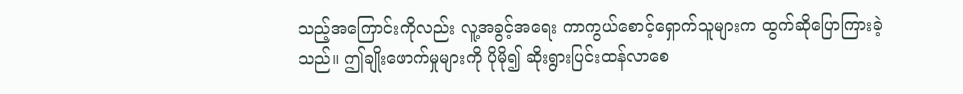သည့်အကြောင်းကိုလည်း လူ့အခွင့်အရေး ကာကွယ်စောင့်ရှောက်သူများက ထွက်ဆိုပြောကြားခဲ့သည်။ ဤချိုးဖောက်မှုများကို ပိုမို၍ ဆိုးရွားပြင်းထန်လာစေ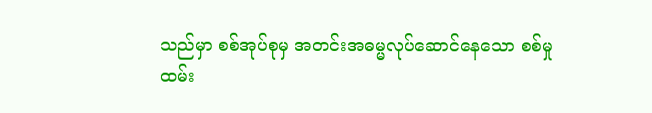သည်မှာ စစ်အုပ်စုမှ အတင်းအဓမ္မလုပ်ဆောင်နေသော စစ်မှုထမ်း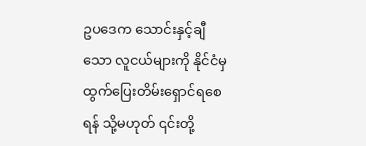ဥပဒေက သောင်းနှင့်ချီသော လူငယ်များကို နိုင်ငံမှ ထွက်ပြေးတိမ်းရှောင်ရစေရန် သို့မဟုတ် ၎င်းတို့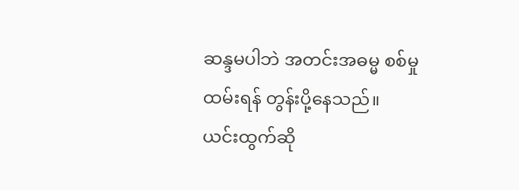ဆန္ဒမပါဘဲ အတင်းအဓမ္မ စစ်မှုထမ်းရန် တွန်းပို့နေသည်။
ယင်းထွက်ဆို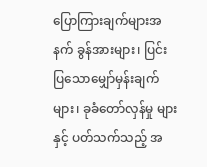ပြောကြားချက်များအနက် ခွန်အားများ၊ ပြင်းပြသောမျှော်မှန်းချက်များ၊ ခုခံတော်လှန်မှု များနှင့် ပတ်သက်သည့် အ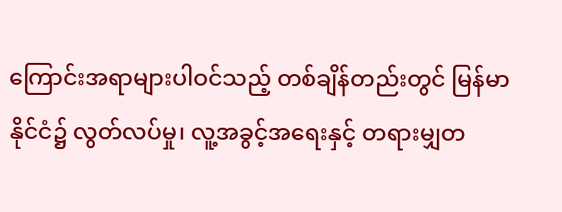ကြောင်းအရာများပါဝင်သည့် တစ်ချိန်တည်းတွင် မြန်မာနိုင်ငံ၌ လွတ်လပ်မှု၊ လူ့အခွင့်အရေးနှင့် တရားမျှတ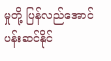မှုတို့ ပြန်လည်အောင်ပန်းဆင်နိုင်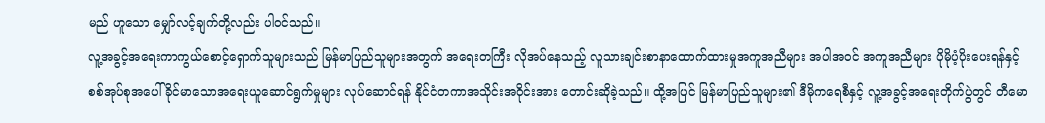မည် ဟူသော မျှော်လင့်ချက်တို့လည်း ပါဝင်သည်။
လူ့အခွင့်အရေးကာကွယ်စောင့်ရှောက်သူများသည် မြန်မာပြည်သူများအတွက် အရေးတကြီး လိုအပ်နေသည့် လူသားချင်းစာနာထောက်ထားမှုအကူအညီများ အပါအဝင် အကူအညီများ ပိုမိုပံ့ပိုးပေးရန်နှင့် စစ်အုပ်စုအပေါ် ခိုင်မာသောအရေးယူဆောင်ရွက်မှုများ လုပ်ဆောင်ရန် နိုင်ငံတကာအသိုင်းအဝိုင်းအား တောင်းဆိုခဲ့သည်။ ထို့အပြင် မြန်မာပြည်သူများ၏ ဒီမိုကရေစီနှင့် လူ့အခွင့်အရေးတိုက်ပွဲတွင် တီမော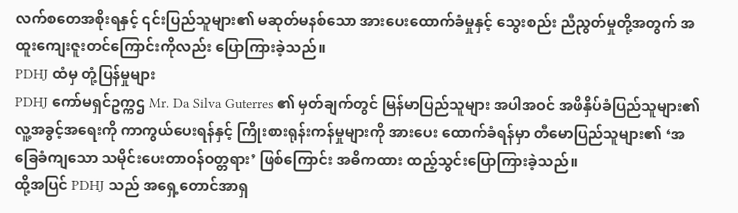လက်စတေအစိုးရနှင့် ၎င်းပြည်သူများ၏ မဆုတ်မနစ်သော အားပေးထောက်ခံမှုနှင့် သွေးစည်း ညီညွတ်မှုတို့အတွက် အထူးကျေးဇူးတင်ကြောင်းကိုလည်း ပြောကြားခဲ့သည်။
PDHJ ထံမှ တုံ့ပြန်မှုများ
PDHJ ကော်မရှင်ဥက္ကဌ Mr. Da Silva Guterres ၏ မှတ်ချက်တွင် မြန်မာပြည်သူများ အပါအဝင် အဖိနှိပ်ခံပြည်သူများ၏ လူ့အခွင့်အရေးကို ကာကွယ်ပေးရန်နှင့် ကြိုးစားရုန်းကန်မှုများကို အားပေး ထောက်ခံရန်မှာ တီမောပြည်သူများ၏ ‘အခြေခံကျသော သမိုင်းပေးတာဝန်ဝတ္တရား’ ဖြစ်ကြောင်း အဓိကထား ထည့်သွင်းပြောကြားခဲ့သည်။
ထို့အပြင် PDHJ သည် အရှေ့တောင်အာရှ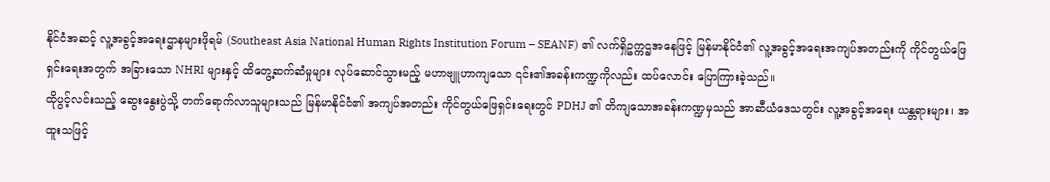နိုင်ငံအဆင့် လူ့အခွင့်အရေးဌာနများဖိုရမ် (Southeast Asia National Human Rights Institution Forum – SEANF) ၏ လက်ရှိဥက္ကဌအနေဖြင့် မြန်မာနိုင်ငံ၏ လူ့အခွင့်အရေးအကျပ်အတည်းကို ကိုင်တွယ်ဖြေရှင်းရေးအတွက် အခြားသော NHRI များနှင့် ထိတွေ့ဆက်ဆံမှုများ လုပ်ဆောင်သွားမည့် မဟာဗျူဟာကျသော ၎င်း၏အခန်းကဏ္ဍကိုလည်း ထပ်လောင်း ပြောကြားခဲ့သည်။
ထိုပွင့်လင်းသည့် ဆွေးနွေးပွဲသို့ တက်ရောက်လာသူများသည် မြန်မာနိုင်ငံ၏ အကျပ်အတည်း ကိုင်တွယ်ဖြေရှင်းရေးတွင် PDHJ ၏ တိကျသောအခန်းကဏ္ဍမှသည် အာဆီယံဒေသတွင်း လူ့အခွင့်အရေး ယန္တရားများ၊ အထူးသဖြင့်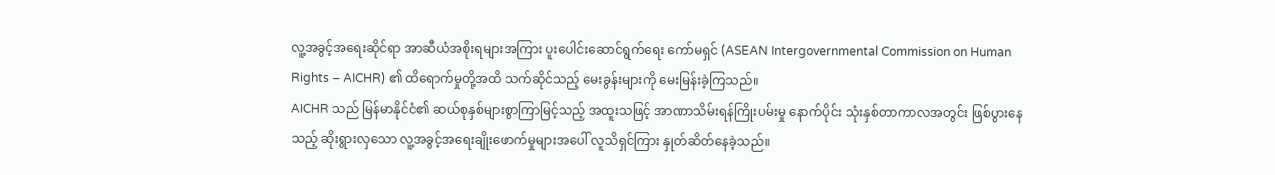လူ့အခွင့်အရေးဆိုင်ရာ အာဆီယံအစိုးရများအကြား ပူးပေါင်းဆောင်ရွက်ရေး ကော်မရှင် (ASEAN Intergovernmental Commission on Human Rights – AICHR) ၏ ထိရောက်မှုတို့အထိ သက်ဆိုင်သည့် မေးခွန်းများကို မေးမြန်းခဲ့ကြသည်။
AICHR သည် မြန်မာနိုင်ငံ၏ ဆယ်စုနှစ်များစွာကြာမြင့်သည့် အထူးသဖြင့် အာဏာသိမ်းရန်ကြိုးပမ်းမှု နောက်ပိုင်း သုံးနှစ်တာကာလအတွင်း ဖြစ်ပွားနေသည့် ဆိုးရွားလှသော လူ့အခွင့်အရေးချိုးဖောက်မှုများအပေါ် လူသိရှင်ကြား နှုတ်ဆိတ်နေခဲ့သည်။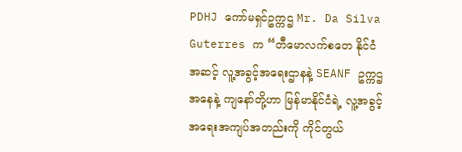PDHJ ကော်မရှင်ဥက္ကဌ Mr. Da Silva Guterres က “တီမောလက်စတေ နိုင်ငံအဆင့် လူ့အခွင့်အရေးဌာနနဲ့ SEANF ဥက္ကဌအနေနဲ့ ကျနော်တို့ဟာ မြန်မာနိုင်ငံရဲ့ လူ့အခွင့်အရေးအကျပ်အတည်းကို ကိုင်တွယ်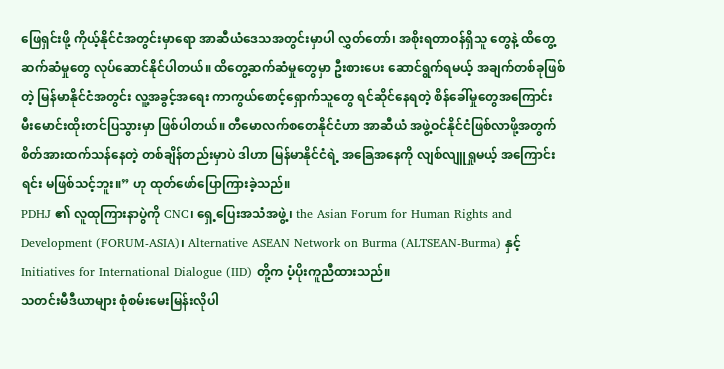ဖြေရှင်းဖို့ ကိုယ့်နိုင်ငံအတွင်းမှာရော အာဆီယံဒေသအတွင်းမှာပါ လွှတ်တော်၊ အစိုးရတာဝန်ရှိသူ တွေနဲ့ ထိတွေ့ဆက်ဆံမှုတွေ လုပ်ဆောင်နိုင်ပါတယ်။ ထိတွေ့ဆက်ဆံမှုတွေမှာ ဦးစားပေး ဆောင်ရွက်ရမယ့် အချက်တစ်ခုဖြစ်တဲ့ မြန်မာနိုင်ငံအတွင်း လူ့အခွင့်အရေး ကာကွယ်စောင့်ရှောက်သူတွေ ရင်ဆိုင်နေရတဲ့ စိန်ခေါ်မှုတွေအကြောင်း မီးမောင်းထိုးတင်ပြသွားမှာ ဖြစ်ပါတယ်။ တီမောလက်စတေနိုင်ငံဟာ အာဆီယံ အဖွဲ့ဝင်နိုင်ငံဖြစ်လာဖို့အတွက် စိတ်အားထက်သန်နေတဲ့ တစ်ချိန်တည်းမှာပဲ ဒါဟာ မြန်မာနိုင်ငံရဲ့ အခြေအနေကို လျစ်လျူရှုမယ့် အကြောင်းရင်း မဖြစ်သင့်ဘူး။” ဟု ထုတ်ဖော်ပြောကြားခဲ့သည်။
PDHJ ၏ လူထုကြားနာပွဲကို CNC၊ ရှေ့ပြေးအသံအဖွဲ့၊ the Asian Forum for Human Rights and Development (FORUM-ASIA)၊ Alternative ASEAN Network on Burma (ALTSEAN-Burma) နှင့် Initiatives for International Dialogue (IID) တို့က ပံ့ပိုးကူညီထားသည်။
သတင်းမီဒီယာများ စုံစမ်းမေးမြန်းလိုပါ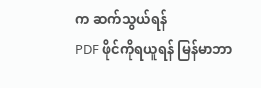က ဆက်သွယ်ရန်
PDF ဖိုင်ကိုရယူရန် မြန်မာဘာ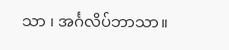သာ ၊ အင်္ဂလိပ်ဘာသာ။